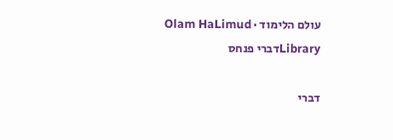עולם הלימוד · Olam HaLimud
Libraryדברי פנחס

דברי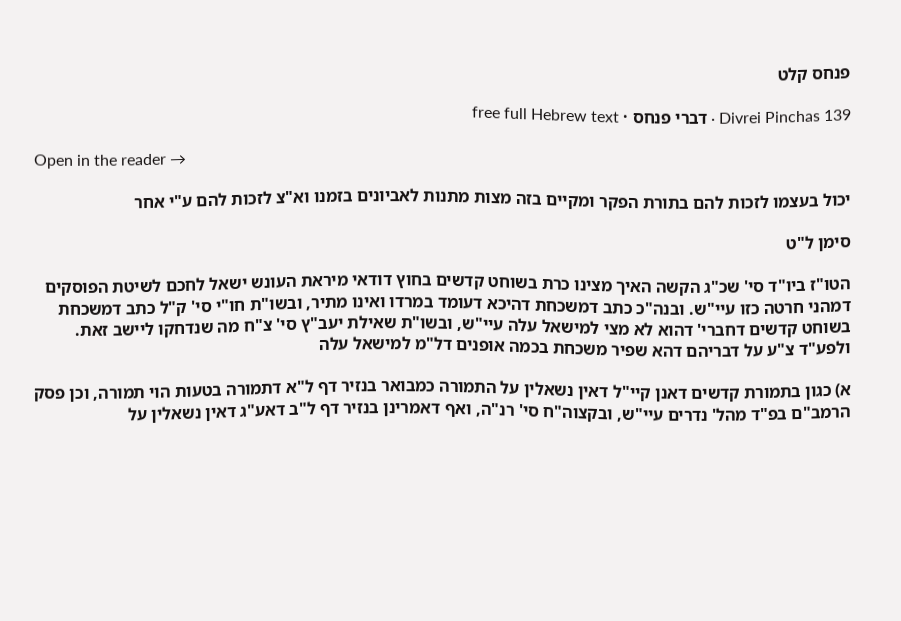פנחס קלט

Divrei Pinchas 139 · דברי פנחס · free full Hebrew text

Open in the reader →

יכול בעצמו לזכות להם בתורת הפקר ומקיים בזה מצות מתנות לאביונים בזמנו וא"צ לזכות להם ע"י אחר

סימן ל"ט

הטו"ז ביו"ד סי' שכ"ג הקשה האיך מצינו כרת בשוחט קדשים בחוץ דודאי מיראת העונש ישאל לחכם לשיטת הפוסקים דמהני חרטה כזו עיי"ש. ובנה"כ כתב דמשכחת דהיכא דעומד במרדו ואינו מתיר, ובשו"ת חו"י סי' ק"ל כתב דמשכחת בשוחט קדשים דחברי' דהוא לא מצי למישאל עלה עיי"ש, ובשו"ת שאילת יעב"ץ סי' צ"ח מה שנדחקו ליישב זאת. ולפע"ד צ"ע על דבריהם דהא שפיר משכחת בכמה אופנים דל"מ למישאל עלה

א) כגון בתמורת קדשים דאנן קיי"ל דאין נשאלין על התמורה כמבואר בנזיר דף ל"א דתמורה בטעות הוי תמורה, וכן פסק הרמב"ם בפ"ד מהל' נדרים עיי"ש, ובקצוה"ח סי' רנ"ה, ואף דאמרינן בנזיר דף ל"ב דאע"ג דאין נשאלין על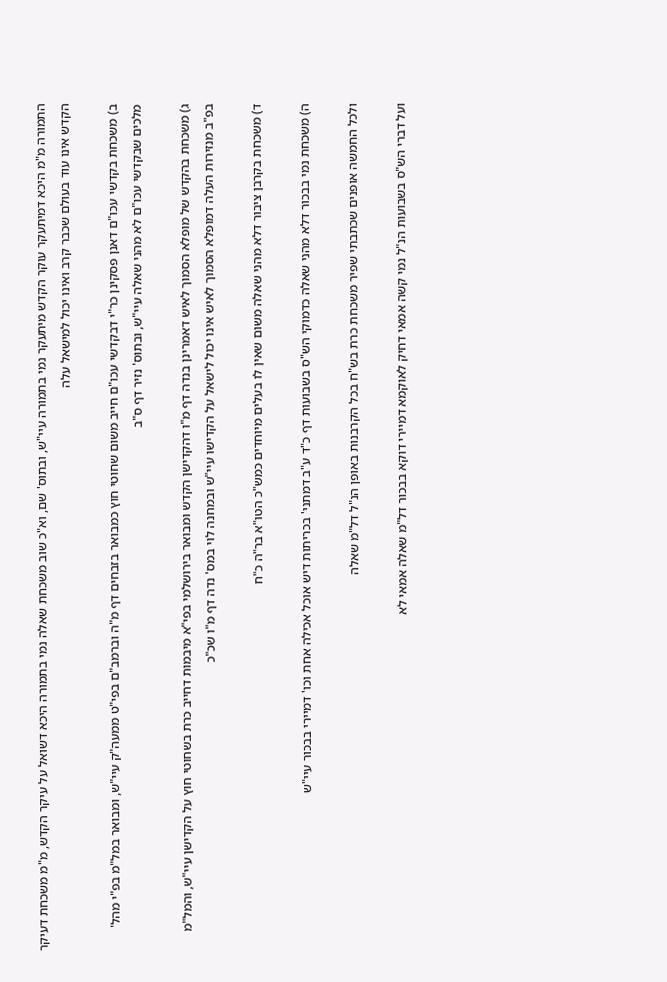התמורה מ"מ היכא דמיתעקר עוקר הקדש מיתעקר נמי בתמורה עיי"ש, ובתוס' שם, וא"כ שוב משכחת שאלה נמי בתמורה היכא דשואל על עיקר הקדש, מ"מ משכחת דעיקר הקדש אינו עוד בעולם שכבר קרב ואינו יכול למישאל עלה

ב) משכחת בקדשי עכו"ם דאנן פסקינן כר"י דבקדשי עכו"ם חייב משום שחוטי חוץ כמבואר בזבחים דף מ"ה וברמב"ם בפי"ט ממעה"ק עיי"ש, ומבואר במל"מ בפ"י מהל' מלכים שבקדשי עכו"ם לא מהני שאלה עיי"ש, ובתוס' נזיר דף ס"ב

ג) משכחת בהקדש של מופלא הסמוך לאיש דאמרינן בנדה דף מ"ו דהקדישן הקדש ומבואר בירושלמי בפי"א מיבמות דחייב כרת בשחוטי חוץ על הקדישן עיי"ש, והמל"מ בפ"ב מנזירות העלה דמופלא הסמוך לאיש אינו יכול לישאל על הקדישו עיי"ש ובמחנה לוי במס' נדה דף מ"ו שכ"כ

ד) משכחת בקרבן ציבור דלא מהני שאלה משום שאין לו בעלים מיוחדים כמש"כ הטו"א בר"ה כ"ח

ה) משכחת נמי בבכור דלא מהני שאלה כדמוקי הש"ס בשבועות דף כ"ד ע"ב דמתני' בכריתות דיש אוכל אכילה אחת וכו' דמיירי בבכור עיי"ש

ולכל החמשה אופנים שכתבתי שפיר משכחת כרת בש"ח בכל הקרבנות באופן הנ"ל דל"מ שאלה

ועל דברי הש"ס בשבועות הנ"ל נמי קשה אמאי דחיק לאוקמא דמיירי דוקא בבכור דל"מ שאלה אמאי לא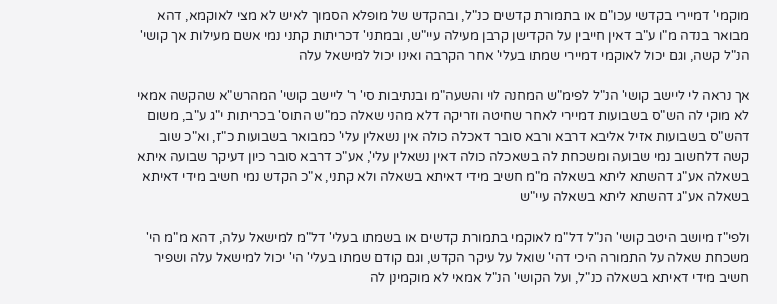מוקמי' דמיירי בקדשי עכו"ם או בתמורת קדשים כנ"ל, ובהקדש של מופלא הסמוך לאיש לא מצי לאוקמא, דהא מבואר בנדה מ"ו ע"ב דאין חייבין על הקדישן קרבן מעילה עיי"ש, ובמתני' דכריתות קתני נמי אשם מעילות אך קושי' הנ"ל קשה, וגם יכול לאוקמי דמיירי שמתו בעלי' אחר הקרבה ואינו יכול למישאל עלה

אך נראה לי ליישב קושי' הנ"ל לפימ"ש המחנה לוי והשעה"מ ובנתיבות סי' ר' ליישב קושי' המהרש"א שהקשה אמאי לא מוקי לה הש"ס בשבועות דמיירי לאחר שחיטה וזריקה דלא מהני שאלה כמ"ש התוס' בכריתות י"ג ע"ב, משום דהש"ס בשבועות אזיל אליבא דרבא ורבא סובר דאכלה כולה אין נשאלין עלי' כמבואר בשבועות כ"ז, וא"כ שוב קשה דלחשוב נמי שבועה ומשכחת לה בשאכלה כולה דאין נשאלין עלי', אע"כ דרבא סובר כיון דעיקר שבועה איתא בשאלה אע"ג דהשתא ליתא בשאלה מ"מ חשיב מידי דאיתא בשאלה ולא קתני, א"כ הקדש נמי חשיב מידי דאיתא בשאלה אע"ג דהשתא ליתא בשאלה עיי"ש

ולפי"ז מיושב היטב קושי' הנ"ל דל"מ לאוקמי בתמורת קדשים או בשמתו בעלי' דל"מ למישאל עלה, דהא מ"מ הי' משכחת שאלה על התמורה היכי דהי' שואל על עיקר הקדש, וגם קודם שמתו בעלי' הי' יכול למישאל עלה ושפיר חשיב מידי דאיתא בשאלה כנ"ל, ועל הקושי' הנ"ל אמאי לא מוקמינן לה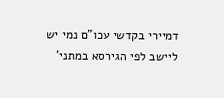דמיירי בקדשי עכו"ם נמי יש ליישב לפי הגירסא במתני'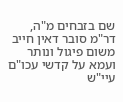שם בזבחים מ"ה, דר"מ סובר דאין חייב משום פיגול ונותר ועמא על קדשי עכו"ם עיי"ש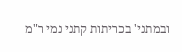ובמתני' בכריתות קתני נמי ר"מ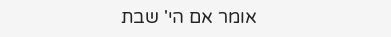אומר אם הי' שבת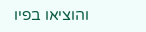והוציאו בפיו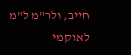חייב, ולר"מ ל"מ לאוקמי